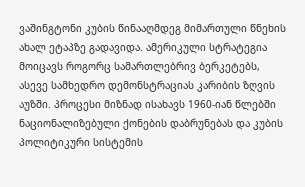ვაშინგტონი კუბის წინააღმდეგ მიმართული წნეხის ახალ ეტაპზე გადავიდა. ამერიკული სტრატეგია მოიცავს როგორც სამართლებრივ ბერკეტებს, ასევე სამხედრო დემონსტრაციას კარიბის ზღვის აუზში. პროცესი მიზნად ისახავს 1960-იან წლებში ნაციონალიზებული ქონების დაბრუნებას და კუბის პოლიტიკური სისტემის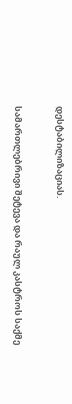დესტაბილიზაციას.

სამართლებრივი შეტევა და რაულ კასტროს საქმე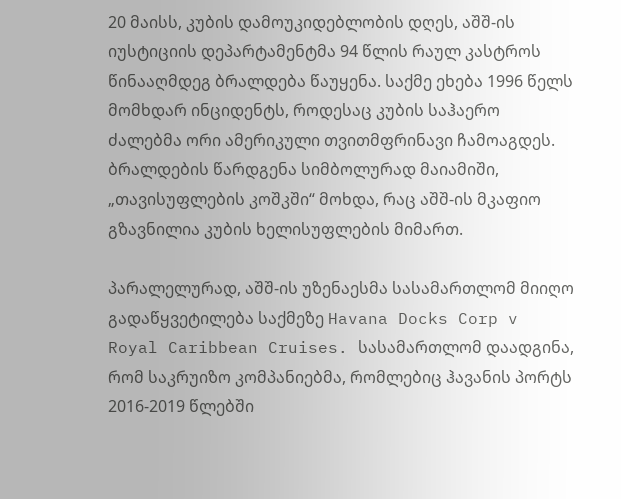20 მაისს, კუბის დამოუკიდებლობის დღეს, აშშ-ის იუსტიციის დეპარტამენტმა 94 წლის რაულ კასტროს წინააღმდეგ ბრალდება წაუყენა. საქმე ეხება 1996 წელს მომხდარ ინციდენტს, როდესაც კუბის საჰაერო ძალებმა ორი ამერიკული თვითმფრინავი ჩამოაგდეს. ბრალდების წარდგენა სიმბოლურად მაიამიში, „თავისუფლების კოშკში“ მოხდა, რაც აშშ-ის მკაფიო გზავნილია კუბის ხელისუფლების მიმართ.

პარალელურად, აშშ-ის უზენაესმა სასამართლომ მიიღო გადაწყვეტილება საქმეზე Havana Docks Corp v Royal Caribbean Cruises. სასამართლომ დაადგინა, რომ საკრუიზო კომპანიებმა, რომლებიც ჰავანის პორტს 2016-2019 წლებში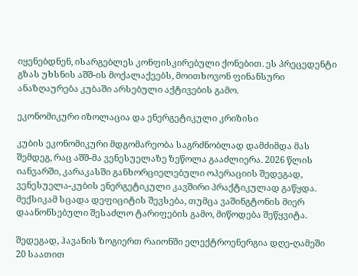იყენებდნენ, ისარგებლეს კონფისკირებული ქონებით. ეს პრეცედენტი გზას უხსნის აშშ-ის მოქალაქეებს, მოითხოვონ ფინანსური ანაზღაურება კუბაში არსებული აქტივების გამო.

ეკონომიკური იზოლაცია და ენერგეტიკული კრიზისი

კუბის ეკონომიკური მდგომარეობა საგრძნობლად დამძიმდა მას შემდეგ, რაც აშშ-მა ვენესუელაზე ზეწოლა გააძლიერა. 2026 წლის იანვარში, კარაკასში განხორციელებული ოპერაციის შედეგად, ვენესუელა-კუბის ენერგეტიკული კავშირი პრაქტიკულად გაწყდა. მექსიკამ სცადა დეფიციტის შევსება, თუმცა ვაშინგტონის მიერ დაანონსებული შესაძლო ტარიფების გამო, მიწოდება შეწყვიტა.

შედეგად, ჰავანის ზოგიერთ რაიონში ელექტროენერგია დღე-ღამეში 20 საათით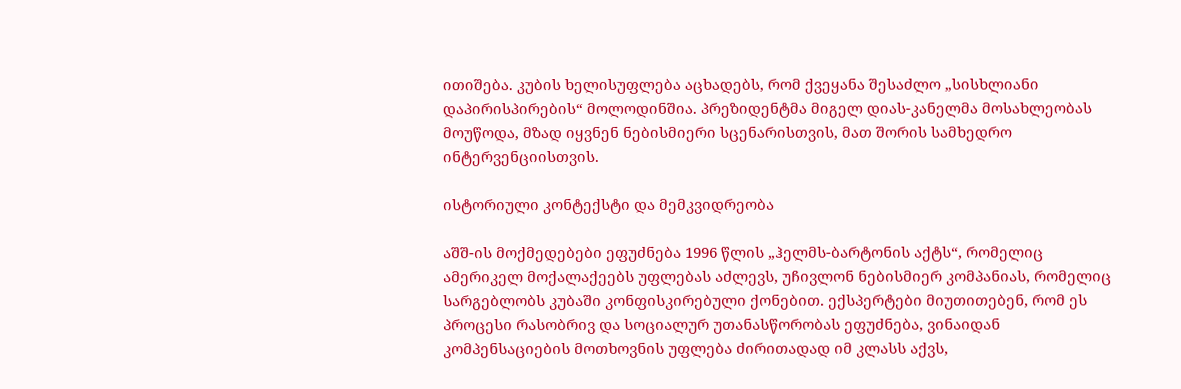ითიშება. კუბის ხელისუფლება აცხადებს, რომ ქვეყანა შესაძლო „სისხლიანი დაპირისპირების“ მოლოდინშია. პრეზიდენტმა მიგელ დიას-კანელმა მოსახლეობას მოუწოდა, მზად იყვნენ ნებისმიერი სცენარისთვის, მათ შორის სამხედრო ინტერვენციისთვის.

ისტორიული კონტექსტი და მემკვიდრეობა

აშშ-ის მოქმედებები ეფუძნება 1996 წლის „ჰელმს-ბარტონის აქტს“, რომელიც ამერიკელ მოქალაქეებს უფლებას აძლევს, უჩივლონ ნებისმიერ კომპანიას, რომელიც სარგებლობს კუბაში კონფისკირებული ქონებით. ექსპერტები მიუთითებენ, რომ ეს პროცესი რასობრივ და სოციალურ უთანასწორობას ეფუძნება, ვინაიდან კომპენსაციების მოთხოვნის უფლება ძირითადად იმ კლასს აქვს,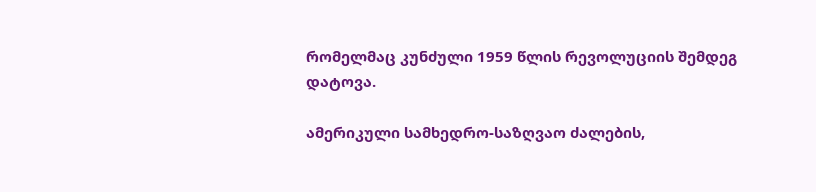რომელმაც კუნძული 1959 წლის რევოლუციის შემდეგ დატოვა.

ამერიკული სამხედრო-საზღვაო ძალების,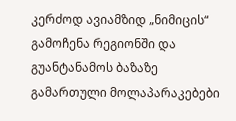კერძოდ ავიამზიდ „ნიმიცის“ გამოჩენა რეგიონში და გუანტანამოს ბაზაზე გამართული მოლაპარაკებები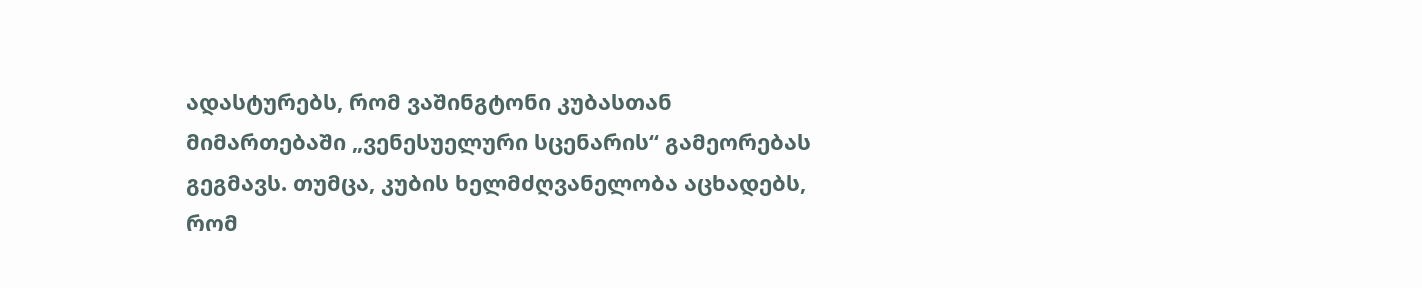ადასტურებს, რომ ვაშინგტონი კუბასთან მიმართებაში „ვენესუელური სცენარის“ გამეორებას გეგმავს. თუმცა, კუბის ხელმძღვანელობა აცხადებს, რომ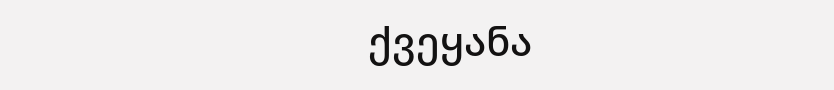ქვეყანა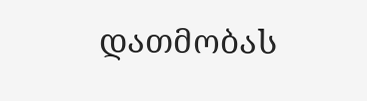დათმობას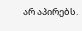არ აპირებს.